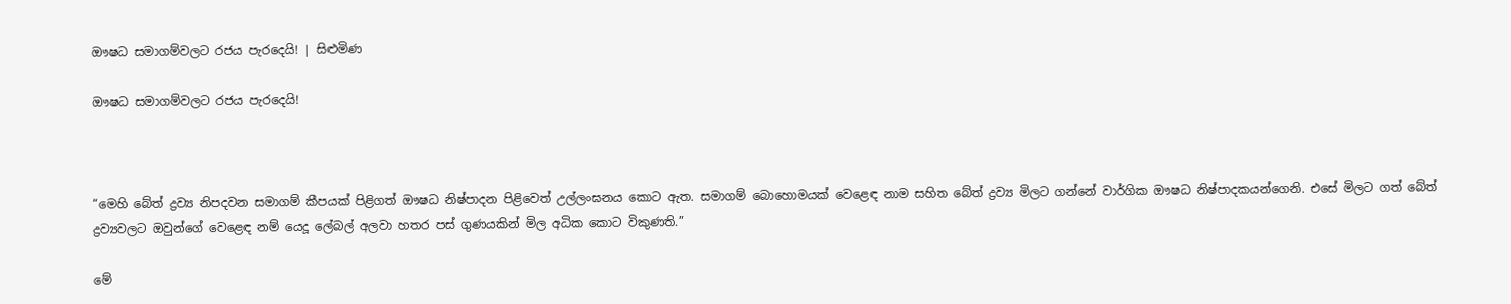ඖෂධ සමාගම්වලට රජය පැරදෙයි! | සිළුමිණ

ඖෂධ සමාගම්වලට රජය පැරදෙයි!



“මෙහි බේත් ද්‍රව්‍ය නිපදවන සමාගම් කීපයක් පිළිගත් ඖෂධ නිෂ්පාදන පිළිවෙත් උල්ලංඝනය කොට ඇත. සමාගම් බොහොමයක් වෙළෙඳ නාම සහිත බේත් ද්‍රව්‍ය මිලට ගන්නේ වාර්ගික ඖෂධ නිෂ්පාදකයන්ගෙනි. එසේ මිලට ගත් බේත් ද්‍රව්‍යවලට ඔවුන්ගේ වෙළෙඳ නම් යෙදූ ලේබල් අලවා හතර පස් ගුණයකින් මිල අධික කොට විකුණති.”

මේ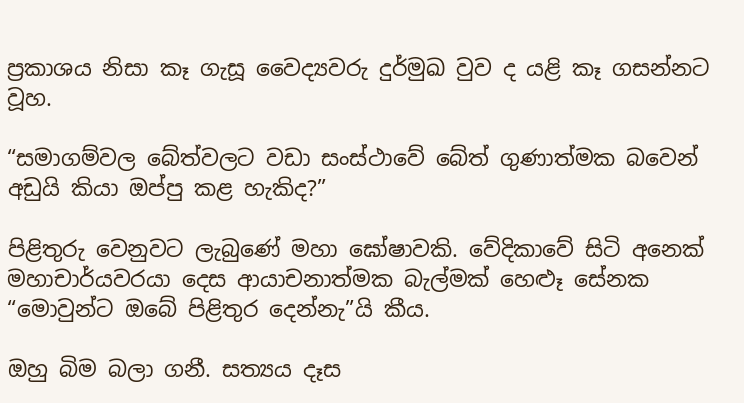ප්‍රකාශය නිසා කෑ ගැසූ වෛද්‍යවරු දුර්මුඛ වුව ද යළි කෑ ගසන්නට වූහ.

“සමාගම්වල බේත්වලට වඩා සංස්ථාවේ බේත් ගුණාත්මක බවෙන් අඩුයි කියා ඔප්පු කළ හැකිද?”

පිළිතුරු වෙනුවට ලැබුණේ මහා ඝෝෂාවකි. වේදිකාවේ සිටි අනෙක් මහාචාර්යවරයා දෙස ආයාචනාත්මක බැල්මක් හෙළූ සේනක “මොවුන්ට ඔබේ පිළිතුර දෙන්නැ”යි කීය.

ඔහු බිම බලා ගනී. සත්‍යය දෑස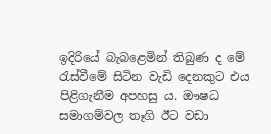ඉදිරියේ බැබළෙමින් තිබුණ ද මේ රැස්වීමේ සිටින වැඩි දෙනකුට එය පිළිගැනීම අපහසු ය. ඖෂධ සමාගම්වල තෑගි ඊට වඩා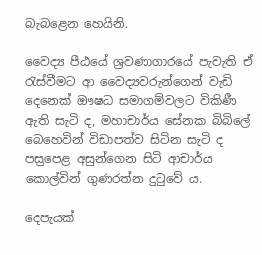බැබළෙන හෙයිනි.

වෛද්‍ය පීඨයේ ශ්‍රවණාගාරයේ පැවැති ‍ඒ රැස්වීමට ආ වෛද්‍යවරුන්ගෙන් වැඩි දෙනෙක් ඖෂධ සමාගම්වලට විකිණී ඇති සැටි ද, මහාචාර්ය සේනක බිබිලේ බෙහෙවින් විඩාපත්ව සිටින සැටි ද පස‍ුපෙළ අසුන්ගෙන සිටි ආචාර්ය කොල්වින් ගුණරත්න දුටුවේ ය.

දෙපැයක්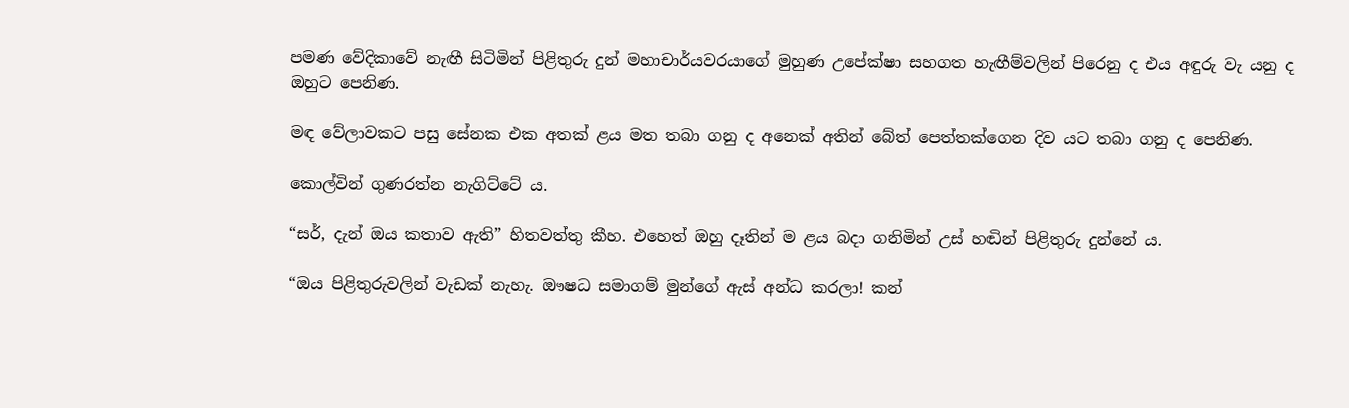පමණ වේදිකාවේ නැඟී සිටිමින් පිළිතුරු දුන් මහාචාර්යවරයාගේ මුහුණ උපේක්ෂා සහගත හැඟීම්වලින් පිරෙනු ද එය අඳුරු වැ යනු ද ඔහුට පෙනිණ.

මඳ වේලාවකට පසු සේනක එක අතක් ළය මත තබා ගනු ද අනෙක් අතින් බේත් පෙත්තක්ගෙන දිව යට තබා ගනු ද පෙනිණ.

කොල්වින් ගුණරත්න නැගිට්ටේ ය.

“සර්, දැන් ඔය කතාව ඇති” හිතවත්තු කීහ. එහෙත් ඔහු දෑතින් ම ළය බදා ගනිමින් උස් හඬින් පිළිතුරු දුන්නේ ය.

“ඔය පිළිතුරුවලින් වැඩක් නැහැ. ඖෂධ සමාගම් මුන්ගේ ඇස් අන්ධ කරලා! කන්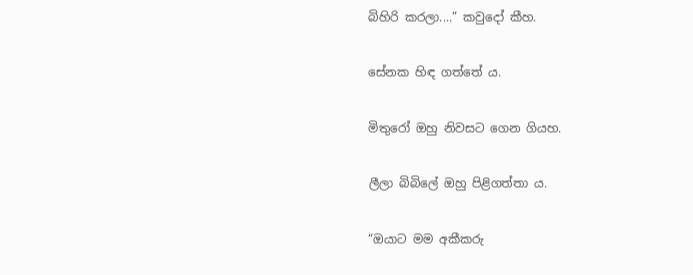බිහිරි කරලා....” කවුදෝ කීහ.

සේනක හිඳ ගත්තේ ය.

මිතුරෝ ඔහු නිවසට ගෙන ගියහ.

ලීලා බිබිලේ ඔහු පිළිගත්තා ය.

“ඔයාට මම අකීකරු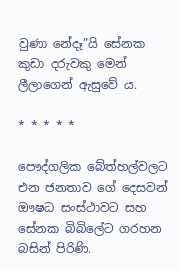වුණා නේදෑ”යි සේනක කුඩා දරුවකු මෙන් ලීලාගෙන් ඇසුවේ ය.

* * * * *

පෞද්ගලික බේත්හල්වලට එන ජනතාව ගේ දෙසවන් ඖෂධ සංස්ථාවට සහ සේනක බිබිලේට ගරහන බසින් පිරිණි.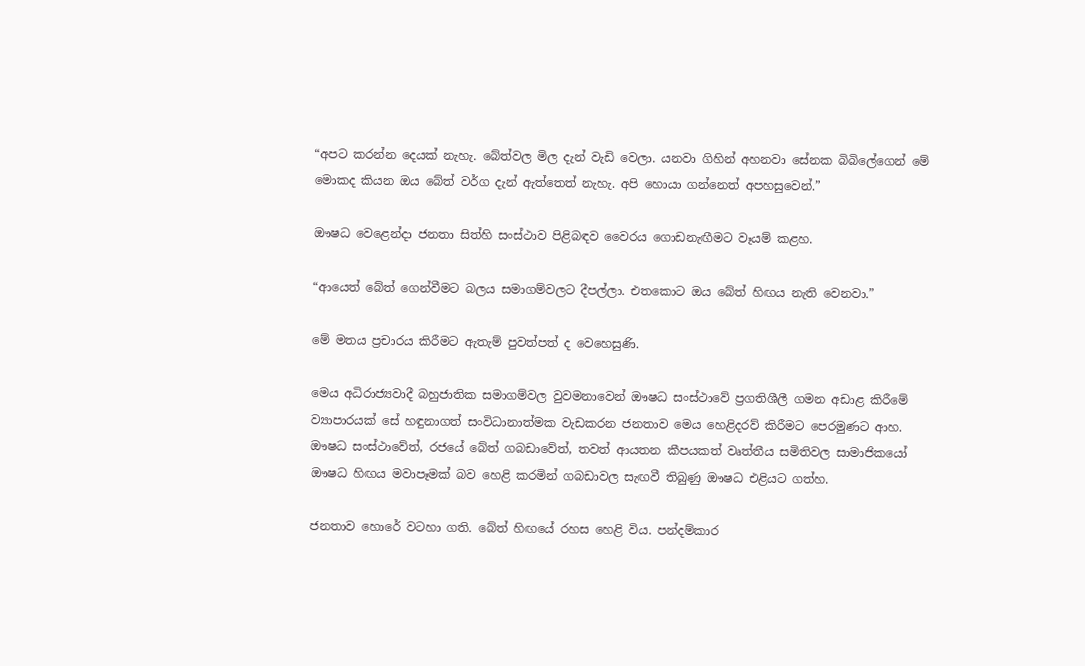“අපට කරන්න දෙයක් නැහැ. බේත්වල මිල දැන් වැඩි වෙලා. යනවා ගිහින් අහනවා සේනක බිබිලේගෙන් මේ මොකද කියන ඔය බේත් වර්ග දැන් ඇත්තෙත් නැහැ. අපි හොයා ගන්නෙත් අපහසුවෙන්.”

ඖෂධ වෙළෙන්දා ජනතා සිත්හි සංස්ථාව පිළිබඳව වෛරය ගොඩනැඟීමට වෑයම් කළහ.

“ආයෙත් බේත් ගෙන්වීමට බලය සමාගම්වලට දීපල්ලා. එතකොට ඔය බේත් හිඟය නැති වෙනවා.”

මේ මතය ප්‍රචාරය කිරීමට ඇතැම් පුවත්පත් ද වෙහෙසුණි.

මෙය අධිරාජ්‍යවාදී බහුජාතික සමාගම්වල වුවමනාවෙන් ඖෂධ සංස්ථාවේ ප්‍රගතිශීලී ගමන අඩාළ කිරීමේ ව්‍යාපාරයක් සේ හඳුනාගත් සංවිධානාත්මක වැඩකරන ජනතාව මෙය හෙළිදරව් කිරීමට පෙරමුණට ආහ. ඖෂධ සංස්ථාවේත්, රජයේ බේත් ගබඩාවේත්, තවත් ආයතන කීපයකත් වෘත්තීය සමිතිවල සාමාජිකයෝ ඖෂධ හිඟය මවාපෑමක් බව හෙළි කරමින් ගබඩාවල සැඟවී තිබුණු ඖෂධ එළියට ගත්හ.

ජනතාව හොරේ වටහා ගති. බේත් හිඟයේ රහස හෙළි විය. පන්දම්කාර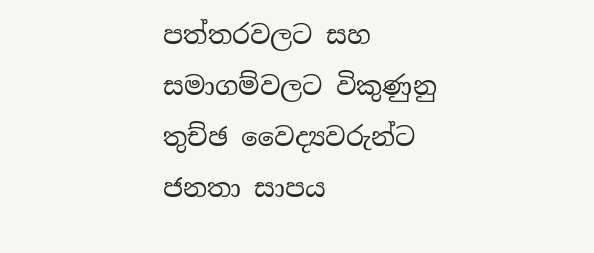පත්තරවලට සහ සමාගම්වලට විකුණුනු තුච්ඡ වෛද්‍යවරුන්ට ජනතා සාපය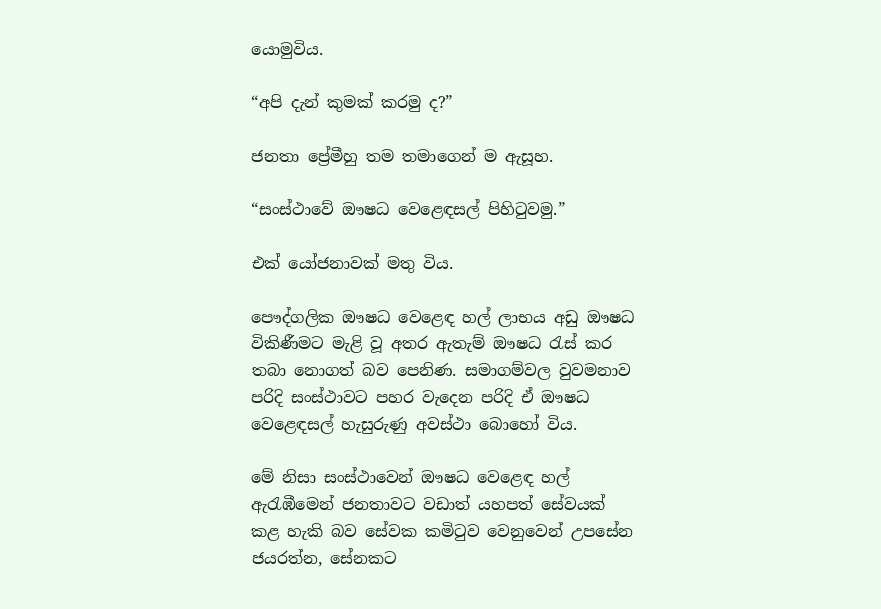යොමුවිය.

“අපි දැන් කුමක් කරමු ද?”

ජනතා ප්‍රේමීහු තම තමාගෙන් ම ඇසූහ.

“සංස්ථාවේ ඖෂධ වෙළෙඳසල් පිහිටුවමු.”

එක් යෝජනාවක් මතු විය.

පෞද්ගලික ඖෂධ වෙළෙඳ හල් ලාභය අඩු ඖෂධ විකිණීමට මැළි වූ අතර ඇතැම් ඖෂධ රැස් කර තබා නොගත් බව පෙනිණ. සමාගම්වල වුවමනාව පරිදි සංස්ථාවට පහර වැදෙන පරිදි ඒ ඖෂධ වෙළෙඳසල් හැසුරුණු අවස්ථා බොහෝ විය.

මේ නිසා සංස්ථාවෙන් ඖෂධ වෙළෙඳ හල් ඇරැඹීමෙන් ජනතාවට වඩාත් යහපත් සේවයක් කළ හැකි බව සේවක කමිටුව වෙනුවෙන් උපසේන ජයරත්න, සේනකට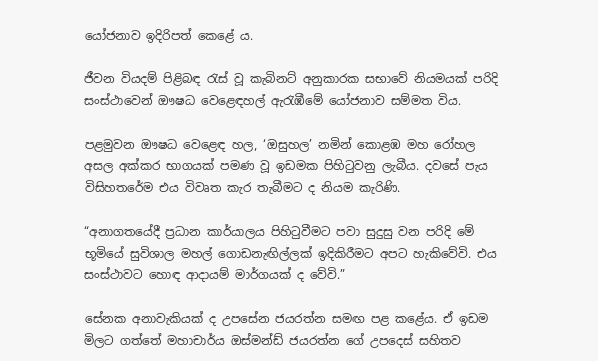යෝජනාව ඉදිරිපත් කෙළේ ය.

ජීවන වියදම් පිළිබඳ රැස් වූ කැබිනට් අනුකාරක සභාවේ නියමයක් පරිදි සංස්ථාවෙන් ඖෂධ වෙළෙඳහල් ඇරැඹීමේ යෝජනාව සම්මත විය.

පළමුවන ඖෂධ වෙළෙඳ හල, ‘ඔසුහල’ නමින් කොළඹ මහ රෝහල අසල අක්කර භාගයක් පමණ වූ ඉඩමක පිහිටුවනු ලැබීය. දවසේ පැය විසිහතරේම එය විවෘත කැර තැබීමට ද නියම කැරිණි.

“අනාගතයේදී ප්‍රධාන කාර්යාලය පිහිටුවීමට පවා සුදුසු වන පරිදි මේ භූමියේ සුවිශාල මහල් ගොඩනැඟිල්ලක් ඉදිකිරීමට අපට හැකිවේවි. එය සංස්ථාවට හොඳ ආදායම් මාර්ගයක් ද වේවි.”

සේනක අනාවැකියක් ද උපසේන ජයරත්න සමඟ පළ කළේය. ඒ ඉඩම මිලට ගත්තේ මහාචාර්ය ඔස්මන්ඩ් ජයරත්න ගේ උපදෙස් සහිතව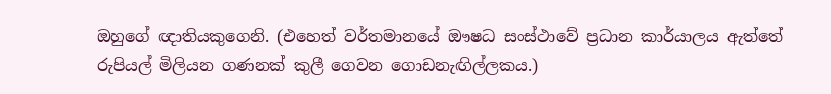ඔහුගේ ඥාතියකුගෙනි. (එහෙත් වර්තමානයේ ඖෂධ සංස්ථාවේ ප්‍රධාන කාර්යාලය ඇත්තේ රුපියල් මිලියන ගණනක් කුලී ගෙවන ගොඩනැඟිල්ලකය.)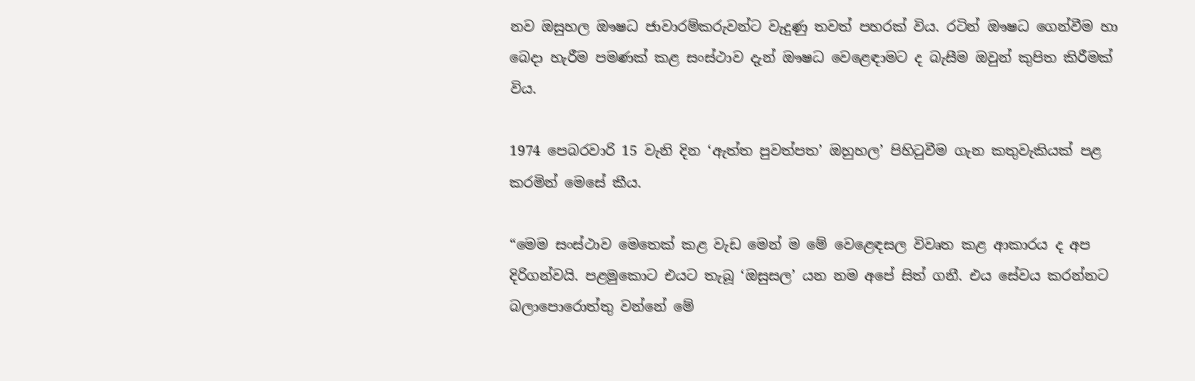නව ඔසුහල ඖෂධ ජාවාරම්කරුවන්ට වැදුණු තවත් පහරක් විය. රටින් ඖෂධ ගෙන්වීම හා බෙදා හැරීම පමණක් කළ සංස්ථාව දැන් ඖෂධ වෙළෙඳාමට ද බැසීම ඔවුන් කුපිත කිරීමක් විය.

1974 පෙබරවාරි 15 වැනි දින ‘ඇත්ත පුවත්පත’ ඔහුහල’ පිහිටුවීම ගැන කතුවැකියක් පළ කරමින් මෙසේ කීය.

“මෙම සංස්ථාව මෙතෙක් කළ වැඩ මෙන් ම මේ වෙළෙඳසල විවෘත කළ ආකාරය ද අප දිරිගන්වයි. පළමුකොට එයට තැබූ ‘ඔසුසල’ යන නම අපේ සිත් ගනී. එය සේවය කරන්නට බලාපොරොත්තු වන්නේ මේ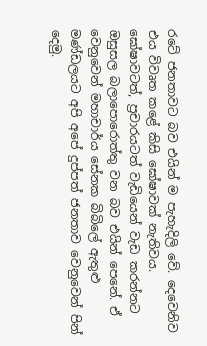රටේ ජනතාවට බව එයින් ම පැහැදිලි වේ. දෙවෙනිව එය විවෘත කළේ කිසි ඝෝෂාවක් නැතිවය. ඝෝෂාවටත්, ප්‍රචාරයටත් වැඩියෙන් වැඩ කරන්නට ඔසුසල බලාපොරොත්තු වන බව එයින් පෙනේ. ඒ වෙනුවෙන් මහාචාර්ය සේනක බිබිලේ ඇතුළු මණ්ඩලයට අපි අපේ දුප්පත් ජනතාව වෙනුවෙන් පින් දෙමු.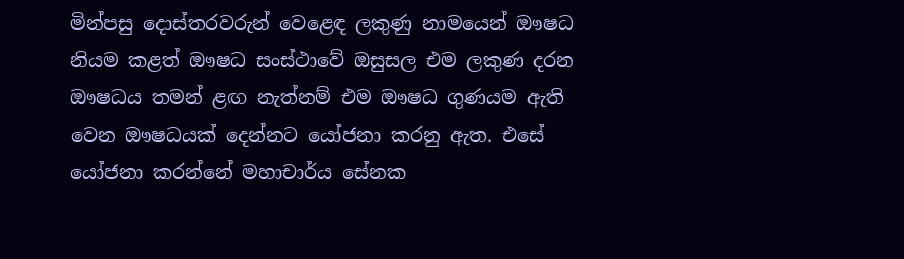මින්පසු දොස්තරවරුන් වෙළෙඳ ලකුණු නාමයෙන් ඖෂධ නියම කළත් ඖෂධ සංස්ථාවේ ඔසුසල එම ලකුණ දරන ඖෂධය තමන් ළඟ නැත්නම් එම ඖෂධ ගුණයම ඇති වෙන ඖෂධයක් දෙන්නට යෝජනා කරනු ඇත. එසේ යෝජනා කරන්නේ මහාචාර්ය සේනක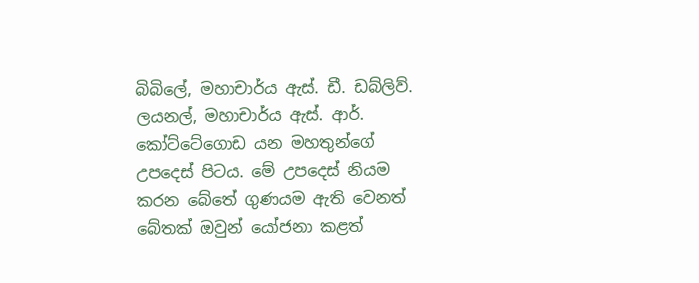බිබිලේ, මහාචාර්ය ඇස්. ඩී. ඩබ්ලිව්. ලයනල්, මහාචාර්ය ඇස්. ආර්. කෝට්ටේගොඩ යන මහතුන්ගේ උපදෙස් පිටය. මේ උපදෙස් නියම කරන බේතේ ගුණයම ඇති වෙනත් බේතක් ඔවුන් යෝජනා කළත්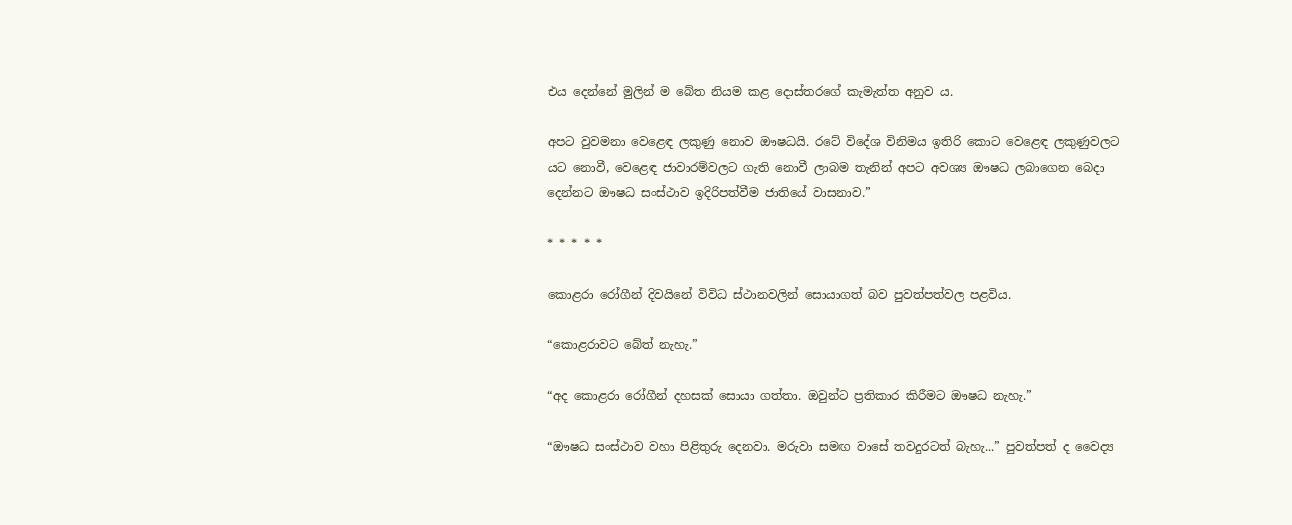එය දෙන්නේ මුලින් ම බේත නියම කළ දොස්තරගේ කැමැත්ත අනුව ය.

අපට වුවමනා වෙළෙඳ ලකුණු නොව ඖෂධයි. රටේ විදේශ විනිමය ඉතිරි කොට වෙළෙඳ ලකුණුවලට යට නොවී, වෙළෙඳ ජාවාරම්වලට ගැති නොවී ලාබම තැනින් අපට අවශ්‍ය ඖෂධ ලබාගෙන බෙදා දෙන්නට ඖෂධ සංස්ථාව ඉදිරිපත්වීම ජාතියේ වාසනාව.”

* * * * *

කොළරා රෝගීන් දිවයිනේ විවිධ ස්ථානවලින් සොයාගත් බව පුවත්පත්වල පළවිය.

“කොළරාවට බේත් නැහැ.”

“අද කොළරා රෝගීන් දහසක් සොයා ගත්තා. ඔවුන්ට ප්‍රතිකාර කිරීමට ඖෂධ නැහැ.”

“ඖෂධ සංස්ථාව වහා පිළිතුරු දෙනවා. මරුවා සමඟ වාසේ තවදුරටත් බැහැ...” පුවත්පත් ද වෛද්‍ය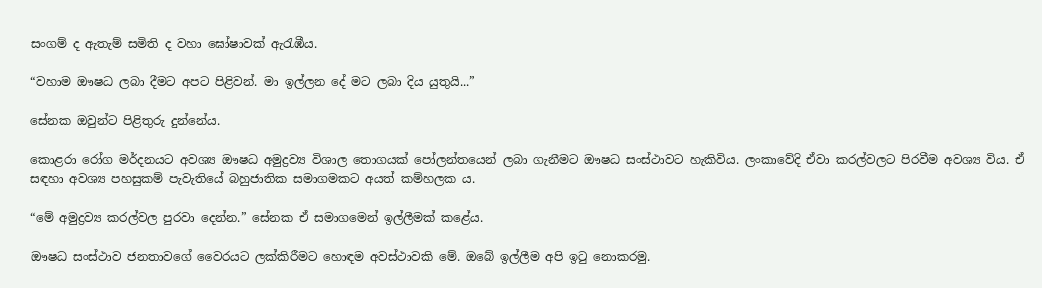සංගම් ද ඇතැම් සමිති ද වහා ඝෝෂාවක් ඇරැඹීය.

“වහාම ඖෂධ ලබා දීමට අපට පිළිවන්. මා ඉල්ලන දේ මට ලබා දිය යුතුයි...”

සේනක ඔවුන්ට පිළිතුරු දුන්නේය.

කොළරා රෝග මර්දනයට අවශ්‍ය ඖෂධ අමුද්‍රව්‍ය විශාල තොගයක් පෝලන්තයෙන් ලබා ගැනීමට ඖෂධ සංස්ථාවට හැකිවිය. ලංකාවේදි ඒවා කරල්වලට පිරවීම අවශ්‍ය විය. ඒ සඳහා අවශ්‍ය පහසුකම් පැවැතියේ බහුජාතික සමාගමකට අයත් කම්හලක ය.

“මේ අමුද්‍රව්‍ය කරල්වල පුරවා දෙන්න.” සේනක ඒ සමාගමෙන් ඉල්ලීමක් කළේය.

ඖෂධ සංස්ථාව ජනතාවගේ වෛරයට ලක්කිරීමට හොඳම අවස්ථාවකි මේ. ඔබේ ඉල්ලීම අපි ‍ඉටු නොකරමු.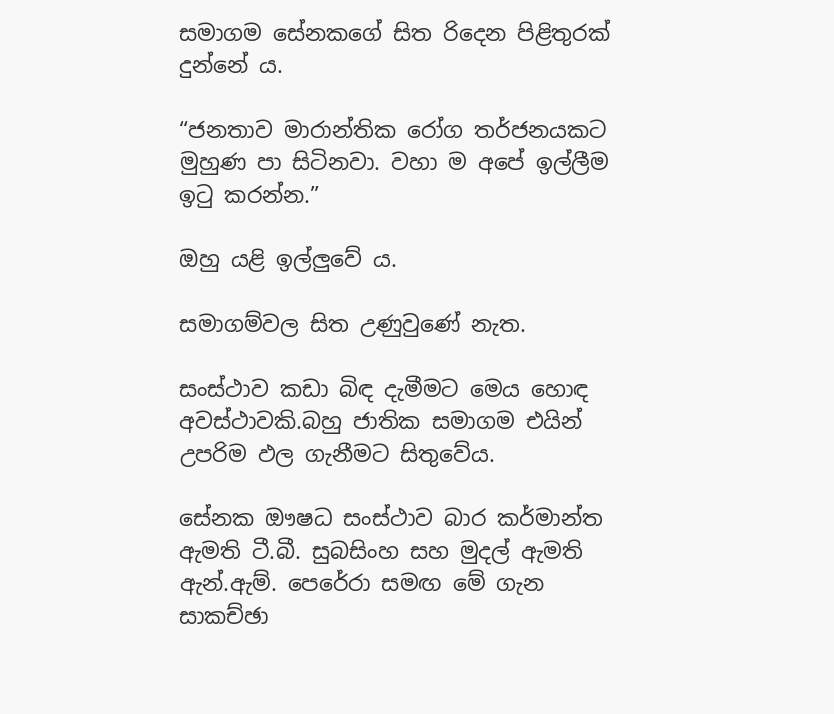සමාගම සේනකගේ සිත රිදෙන පිළිතුරක් දුන්නේ ය.

“ජනතාව මාරාන්තික රෝග තර්ජනයකට මුහුණ පා සිටිනවා. වහා ම අපේ ඉල්ලීම ඉටු කරන්න.”

ඔහු යළි ඉල්ලුවේ ය.

සමාගම්වල සිත උණුවුණේ නැත.

සංස්ථාව කඩා බිඳ දැමීමට මෙය හොඳ අවස්ථාවකි.බහු ජාතික සමාගම එයින් උපරිම ඵල ‍ගැනීමට සිතුවේය.

සේනක ඖෂධ සංස්ථාව බාර කර්මාන්ත ඇමති ටී.බී. සුබසිංහ සහ මුදල් ඇමති ඇන්.ඇම්. පෙරේරා සමඟ මේ ගැන සාකච්ඡා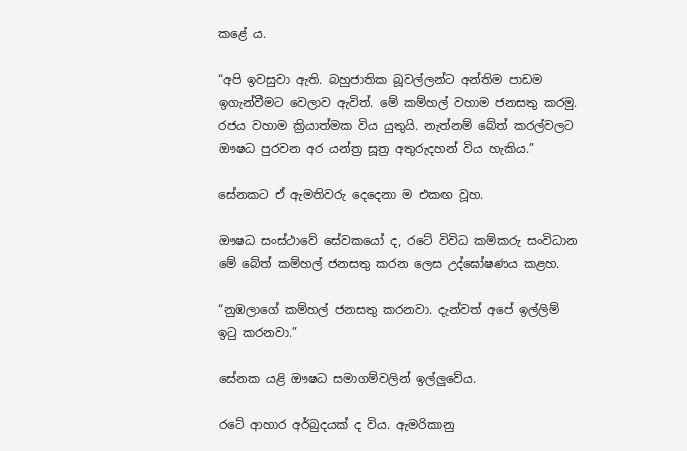කළේ ය.

“අපි ඉවසුවා ඇති. බහුජාතික බූවල්ලන්ට අන්තිම පාඩම ඉගැන්වීමට වෙලාව ඇවිත්. මේ කම්හල් වහාම ජනසතු කරමු. රජය වහාම ක්‍රියාත්මක විය යුතුයි. නැත්නම් බේත් කරල්වලට ඖෂධ පුරවන අර යන්ත්‍ර සූත්‍ර අතුරුදහන් විය හැකිය.”

සේනකට ඒ ඇමතිවරු දෙදෙනා ම එකඟ වූහ.

ඖෂධ සංස්ථාවේ සේවකයෝ ද, රටේ විවිධ කම්කරු සංවිධාන මේ බේත් කම්හල් ජනසතු කරන ලෙස උද්ඝෝෂණය කළහ.

“නුඹලාගේ කම්හල් ජනසතු කරනවා. දැන්වත් අපේ ඉල්ලිම් ඉටු කරනවා.”

සේනක යළි ඖෂධ සමාගම්වලින් ඉල්ලුවේය.

රටේ ආහාර අර්බුදයක් ද විය. ඇමරිකානු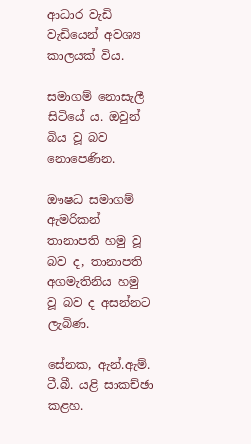ආධාර වැඩි වැඩියෙන් අවශ්‍ය කාලයක් විය.

සමාගම් නොසැලී සිටියේ ය. ඔවුන් බිය වූ බව නොපෙණින.

ඖෂධ සමාගම් ඇමරිකන් තානාපති හමු වූ බව ද, තානාපති අගමැතිනිය හමු වූ බව ද අසන්නට ලැබිණ.

සේනක, ඇන්.ඇම්. ටී.බී. යළි සාකච්ඡා කළහ.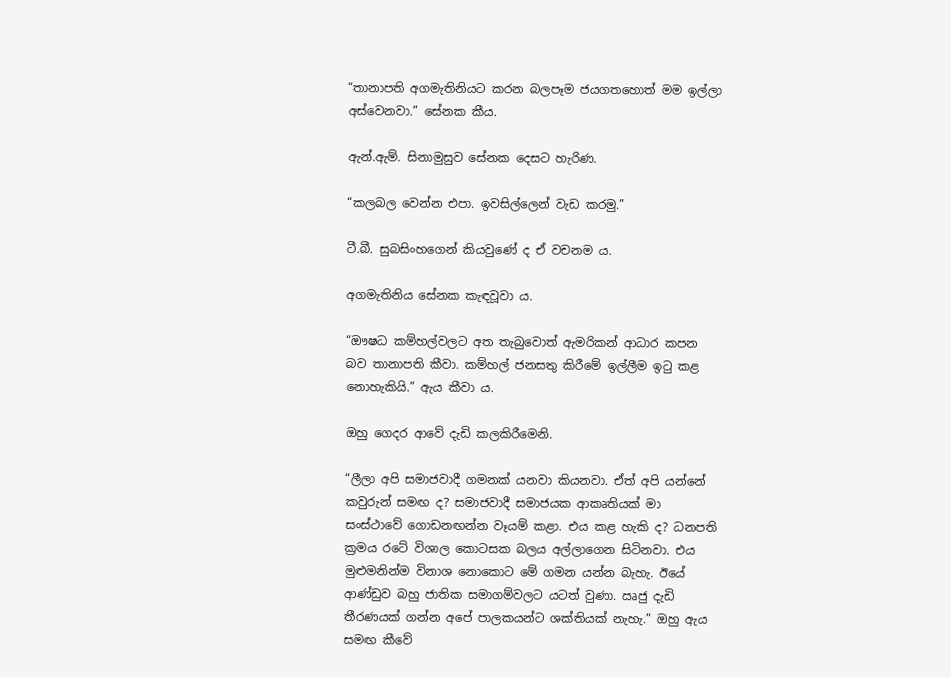“තානාපති අගමැතිනියට කරන බලපෑම ජයගතහොත් මම ඉල්ලා අස්වෙනවා.” සේනක කීය.

ඇන්.ඇම්. සිනාමුසුව සේනක දෙසට හැරිණ.

“කලබල වෙන්න එපා. ඉවසිල්ලෙන් වැඩ කරමු.”

ටී.බී. සුබසිංහගෙන් කියවුණේ ද ඒ වචනම ය.

අගමැතිනිය සේනක කැඳවූවා ය.

“ඖෂධ කම්හල්වලට අත තැබුවොත් ඇමරිකන් ආධාර කපන බව තානාපති කීවා. කම්හල් ජනසතු කිරීමේ ඉල්ලීම ඉටු කළ නොහැකියි.” ඇය කීවා ය.

ඔහු ගෙදර ආවේ දැඩි කලකිරීමෙනි.

“ලීලා අපි සමාජවාදී ගමනක් යනවා කියනවා. ඒත් අපි යන්නේ කවුරුන් සමඟ ද? සමාජවාදී සමාජයක ආකෘතියක් මා සංස්ථාවේ ගොඩනඟන්න වෑයම් කළා. එය කළ හැකි ද? ධනපති ක්‍රමය රටේ විශාල කොටසක බලය අල්ලාගෙන සිටිනවා. එය මුළුමනින්ම විනාශ නොකොට මේ ගමන යන්න බැහැ. ඊයේ ආණ්ඩුව බහු ජාතික සමාගම්වලට යටත් වුණා. ඍජු දැඩි තීරණයක් ගන්න අපේ පාලකයන්ට ශක්තියක් නැහැ.” ඔහු ඇය සමඟ කීවේ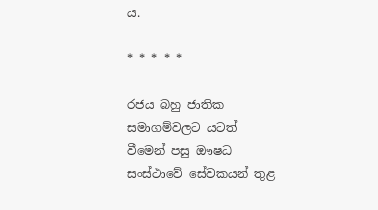ය.

* * * * *

රජය බහු ජාතික සමාගම්වලට යටත් වීමෙන් පසු ඖෂධ සංස්ථාවේ සේවකයන් තුළ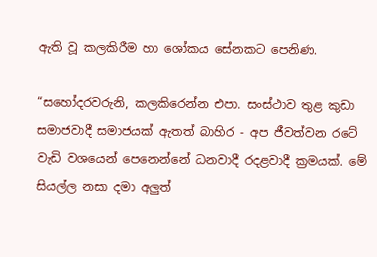ඇති වූ කලකිරීම හා ‍ශෝකය සේනකට පෙනිණ.

“සහෝදරවරුනි, කලකිරෙන්න එපා. සංස්ථාව තුළ කුඩා සමාජවාදී සමාජයක් ඇතත් බාහිර - අප ජීවත්වන රටේ වැඩි වශයෙන් පෙනෙන්නේ ධනවාදී රදළවාදී ක්‍රමයක්. මේ සියල්ල නසා දමා අලුත්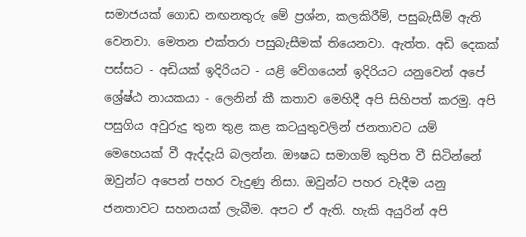සමාජයක් ගොඩ නඟනතුරු මේ ප්‍රශ්න, කලකිරීම්, පසුබැසීම් ඇති වෙනවා. මෙතන එක්තරා පසුබැසීමක් තියෙනවා. ඇත්ත. අඩි දෙකක් පස්සට - අඩියක් ඉදිරියට - යළි වේගයෙන් ඉදිරියට යනුවෙන් අපේ ශ්‍රේෂ්ඨ නායකයා - ලෙනින් කී කතාව මෙහිදී අපි සිහිපත් කරමු. අපි පසුගිය අවුරුදු තුන තුළ කළ කටයුතුවලින් ජනතාවට යම් මෙහෙයක් වී ඇද්දැයි බලන්න. ඖෂධ සමාගම් කුපිත වී සිටින්නේ ඔවුන්ට අපෙන් පහර වැදුණු නිසා. ඔවුන්ට පහර වැදීම යනු ජනතාවට සහනයක් ලැබීම. අපට ඒ ඇති. හැකි අයුරින් අපි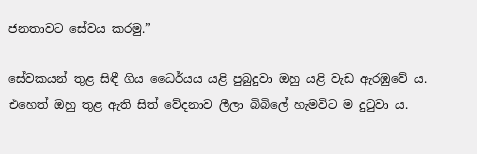ජනතාවට සේවය කරමු.”

සේවකයන් තුළ සිඳී ගිය ධෛර්යය යළි පුබුදුවා ඔහු යළි වැඩ ඇරඹු‍වේ ය. එහෙත් ඔහු තුළ ඇති සිත් වේදනාව ලීලා බිබිලේ හැමවිට ම දුටුවා ය.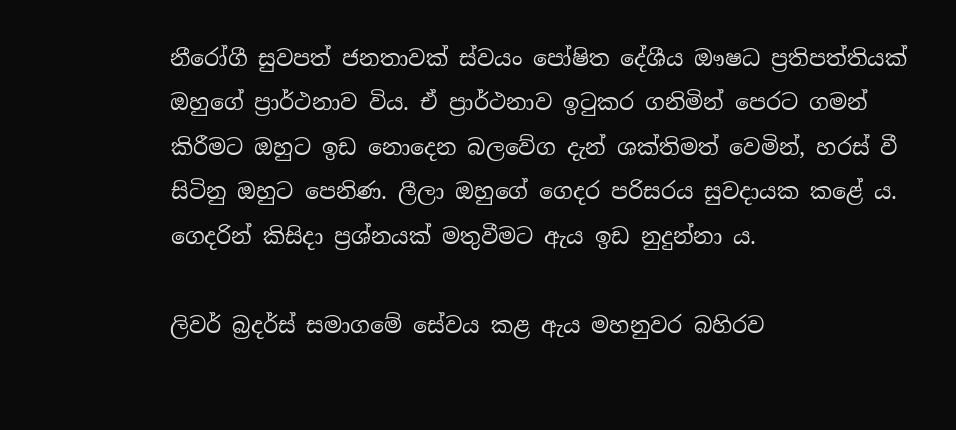නීරෝගී සුවපත් ජනතාවක් ස්වයං පෝෂිත දේශීය ඖෂධ ප්‍රතිපත්තියක් ඔහුගේ ප්‍රාර්ථනාව විය. ඒ ප්‍රාර්ථනාව ඉටුකර ගනිමින් පෙරට ගමන් කිරීමට ඔහුට ඉඩ නොදෙන බලවේග දැන් ශක්තිමත් වෙමින්, හරස් වී සිටිනු ඔහුට පෙනිණ. ලීලා ඔහුගේ ගෙදර පරිසරය සුවදායක කළේ ය. ගෙදරින් කිසිදා ප්‍රශ්නයක් මතුවීමට ඇය ඉඩ නුදුන්නා ය.

ලිවර් බ්‍රදර්ස් සමාගමේ සේවය කළ ඇය මහනුවර බහිරව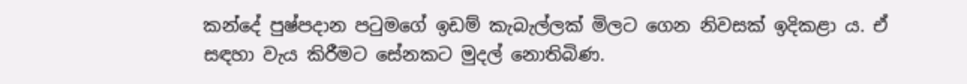කන්දේ පුෂ්පදාන පටුමගේ ඉඩම් කැබැල්ලක් මිලට ගෙන නිවසක් ඉදිකළා ය. ඒ සඳහා වැය කිරීමට සේනකට මුදල් නොතිබිණ.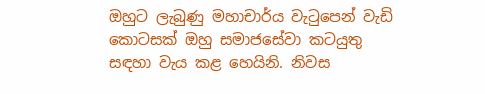ඔහුට ලැබුණු මහාචාර්ය වැටුපෙන් වැඩි කොටසක් ඔහු සමාජසේවා කටයුතු සඳහා වැය කළ හෙයිනි. නිවස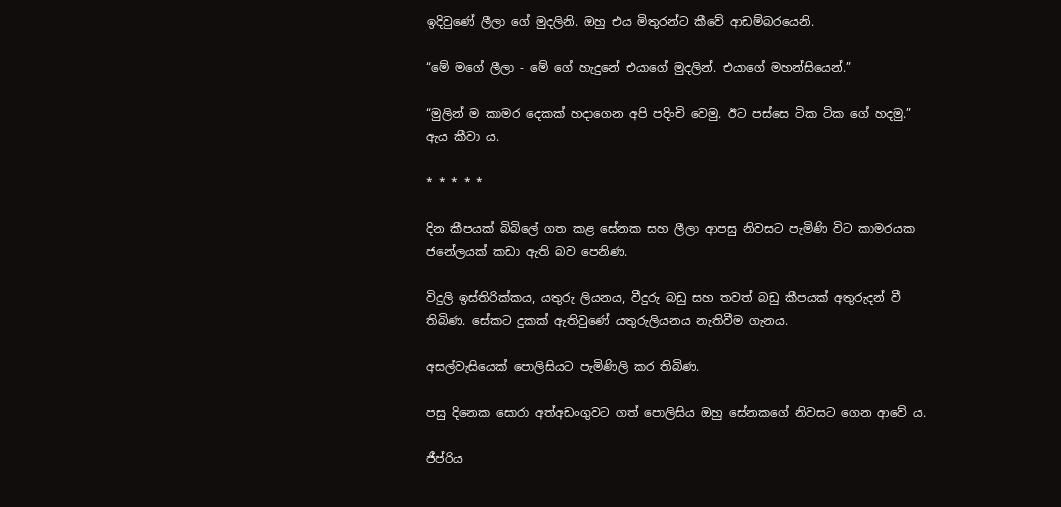ඉදිවුණේ ලීලා ගේ මුදලිනි. ඔහු එය මිතුරන්ට කීවේ ආඩම්බරයෙනි.

“මේ මගේ ලීලා - මේ ගේ හැදුනේ එයාගේ මුදලින්. එයාගේ මහන්සියෙන්.”

“මුලින් ම ‍කාමර දෙකක් හදාගෙන අපි පදිංචි වෙමු. ඊට පස්සෙ ටික ටික ගේ හදමු.” ඇය කීවා ය.

* * * * *

දින කීපයක් බිබිලේ ගත කළ සේනක සහ ලීලා ආපසු නිවසට පැමිණි විට කාමරයක ජනේලයක් කඩා ඇති බව පෙනිණ.

විදුලි ඉස්තිරික්කය, යතුරු ලියනය, වීදුරු බඩු සහ තවත් බඩු කීපයක් අතුරුදන් වී තිබිණ. සේකට දුකක් ඇතිවුණේ යතුරුලියනය නැතිවීම ගැනය.

අසල්වැසියෙක් පොලිසියට පැමිණිලි කර තිබිණ.

පසු දිනෙක සොරා අත්අඩංගුවට ගත් පොලිසිය ඔහු සේනකගේ නිවසට ගෙන ආවේ ය.

ජීප්රිය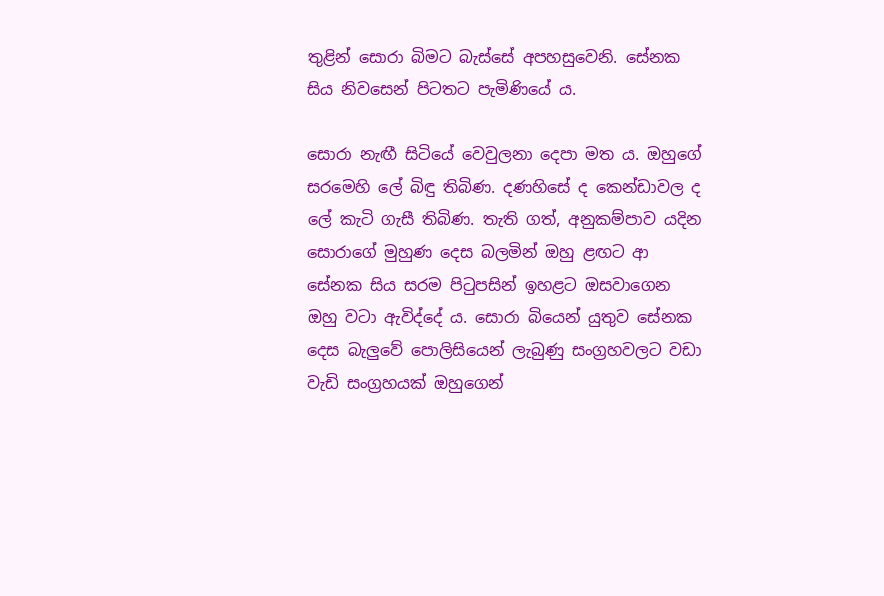තුළින් සොරා බිමට බැස්සේ අපහසුවෙනි. සේනක සිය නිවසෙන් පිටතට පැමිණියේ ය.

සොරා නැඟී සිටියේ වෙවුලනා දෙපා මත ය. ඔහුගේ සරමෙහි ලේ බිඳු තිබිණ. දණහිසේ ද කෙන්ඩාවල ද ලේ කැටි ගැසී තිබිණ. තැති ගත්, අනුකම්පාව යදින සොරාගේ මුහුණ දෙස බලමින් ඔහු ළඟට ආ සේනක සිය සරම පිටුපසින් ඉහළට ඔසවාගෙන ඔහු වටා ඇවිද්දේ ය. සොරා බියෙන් යුතුව සේනක දෙස බැලුවේ පොලිසියෙන් ලැබුණු සංග්‍රහවලට වඩා වැඩි සංග්‍රහයක් ඔහුගෙන්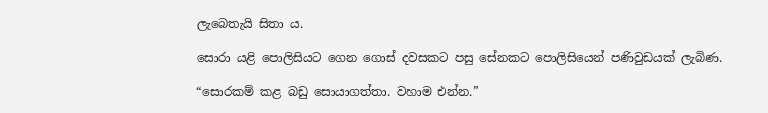ලැබෙතැයි සිතා ය.

සොරා යළි පොලිසියට ගෙන ගොස් දවසකට පසු සේනකට පොලිසියෙන් පණිවුඩයක් ලැබිණ.

“සොරකම් කළ බඩු සොයාගත්තා. වහාම එන්න.”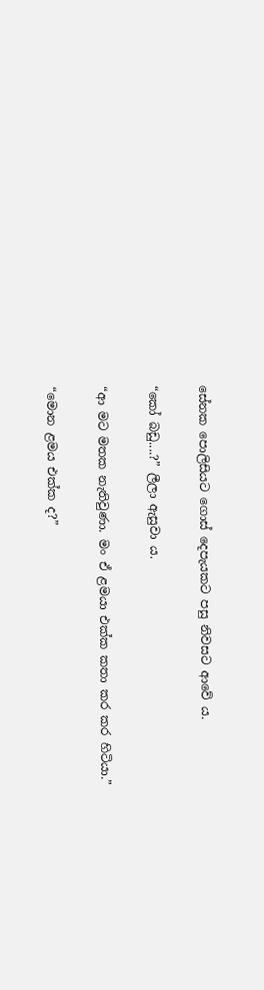සේනක පොලිසියට ගොස් දෙපැයකට පසු නිවසට ආවේ ය.

“කෝ බඩු....?” ලීලා ඇසුවා ය.

“ආ මට මතක නැතිවුණා. මං ඒ ළමයා එක්ක කතා කර කර හිටියා.”

“මොන ළමය එක්ක ද?”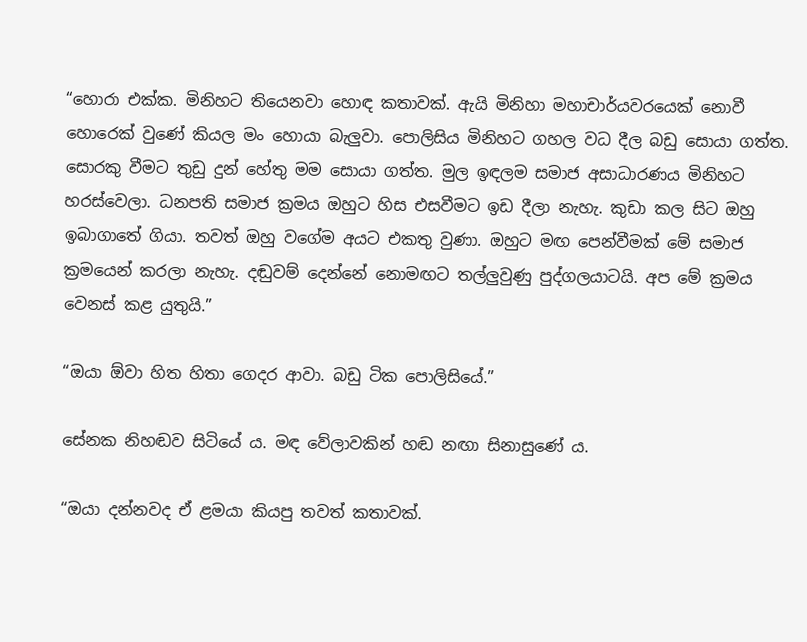“හොරා එක්ක. මිනිහට තියෙනවා හොඳ කතාවක්. ඇයි මිනිහා මහාචාර්යවරයෙක් නොවී හොරෙක් වුණේ කියල මං හොයා බැලුවා. පොලිසිය මිනිහට ගහල වධ දීල බඩු සොයා ගත්ත. සොරකු වීමට තුඩු දුන් හේතු මම සොයා ගත්ත. මුල ඉඳලම සමාජ අසාධාරණය මිනිහට හරස්වෙලා. ධනපති සමාජ ක්‍රමය ඔහුට හිස එසවීමට ඉඩ දීලා නැහැ. කුඩා කල සිට ඔහු ඉබාගාතේ ගියා. තවත් ඔහු වගේම අයට එකතු වුණා. ඔහුට මඟ පෙන්වීමක් මේ සමාජ ක්‍රමයෙන් කරලා නැහැ. දඬුවම් දෙන්නේ නොමඟට තල්ලුවුණු පුද්ගලයාටයි. අප මේ ක්‍රමය වෙනස් කළ යුතුයි.”

“ඔයා ඕවා හිත හිතා ගෙදර ආවා. බඩු ටික පොලිසියේ.”

සේනක නිහඬව සිටියේ ය. මඳ වේලාවකින් හඬ නඟා සිනාසුණේ ය.

“ඔයා දන්නවද ඒ ළමයා කියපු තවත් කතාවක්.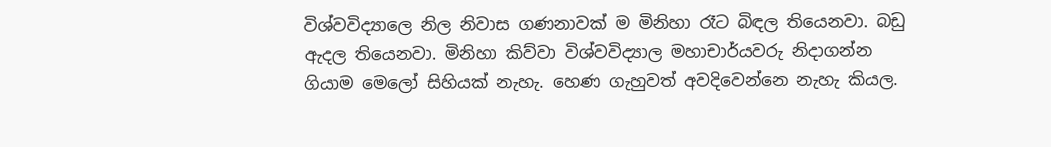විශ්වවිද්‍යාලෙ නිල නිවාස ගණනාවක් ම මිනිහා රෑට බිඳල තියෙනවා. බඩු ඇදල තියෙනවා. මිනිහා කිව්වා විශ්වවිද්‍යාල මහාචාර්යවරු නිදාගන්න ගියාම මෙ‍ලෝ සිහියක් නැහැ. හෙණ ගැහුවත් අවදිවෙන්නෙ නැහැ කියල.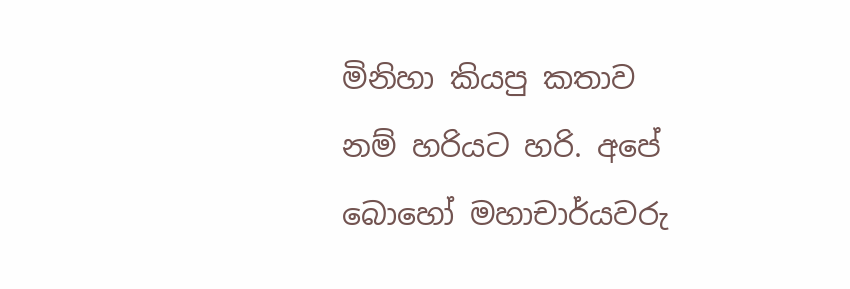මිනිහා කියපු කතාව නම් හරියට හරි. අපේ බොහෝ මහාචාර්යවරු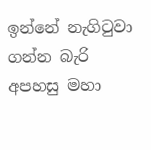ඉන්නේ නැගිටුවා ගන්න බැරි අපහසු මහා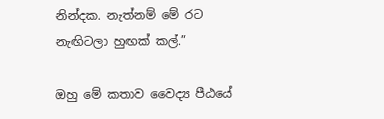නින්දක. නැත්නම් මේ රට නැඟිටලා හුඟක් කල්.”

ඔහු මේ කතාව වෛද්‍ය පීඨයේ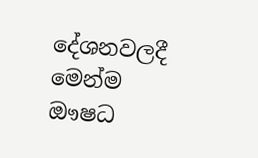දේශනවලදී මෙන්ම ඖෂධ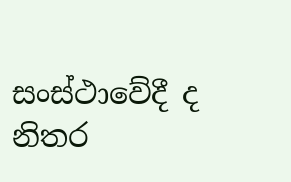සංස්ථාවේදී ද නිතර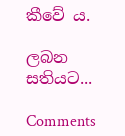කීවේ ය.

ලබන සතියට...

Comments